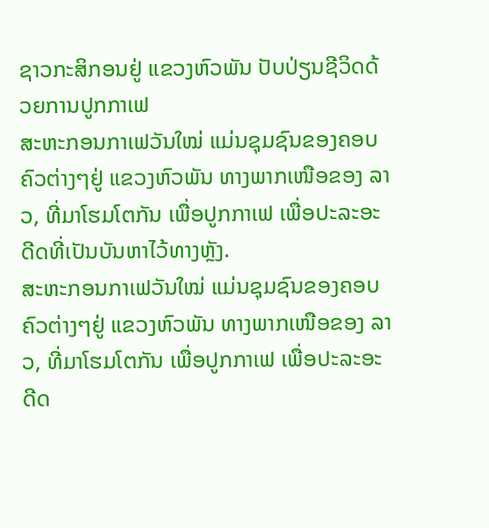ຊາວກະສິກອນຢູ່ ແຂວງຫົວພັນ ປັບປ່ຽນຊີວິດດ້ວຍການປູກກາເຟ
ສະຫະກອນກາເຟວັນໃໝ່ ແມ່ນຊຸມຊົນຂອງຄອບຄົວຕ່າງໆຢູ່ ແຂວງຫົວພັນ ທາງພາກເໜືອຂອງ ລາວ, ທີ່ມາໂຮມໂຕກັນ ເພື່ອປູກກາເຟ ເພື່ອປະລະອະດີດທີ່ເປັນບັນຫາໄວ້ທາງຫຼັງ.
ສະຫະກອນກາເຟວັນໃໝ່ ແມ່ນຊຸມຊົນຂອງຄອບຄົວຕ່າງໆຢູ່ ແຂວງຫົວພັນ ທາງພາກເໜືອຂອງ ລາວ, ທີ່ມາໂຮມໂຕກັນ ເພື່ອປູກກາເຟ ເພື່ອປະລະອະດີດ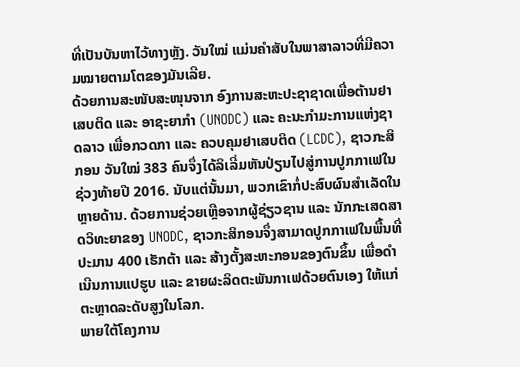ທີ່ເປັນບັນຫາໄວ້ທາງຫຼັງ. ວັນໃໝ່ ແມ່ນຄຳສັບໃນພາສາລາວທີ່ມີຄວາມໝາຍຕາມໂຕຂອງມັນເລີຍ.
ດ້ວຍການສະໜັບສະໜຸນຈາກ ອົງການສະຫະປະຊາຊາດເພື່ອຕ້ານຢາເສບຕິດ ແລະ ອາຊະຍາກຳ (UNODC) ແລະ ຄະນະກຳມະການແຫ່ງຊາດລາວ ເພື່ອກວດກາ ແລະ ຄວບຄຸມຢາເສບຕິດ (LCDC), ຊາວກະສິກອນ ວັນໃໝ່ 383 ຄົນຈຶ່ງໄດ້ລິເລີ່ມຫັນປ່ຽນໄປສູ່ການປູກກາເຟໃນຊ່ວງທ້າຍປີ 2016. ນັບແຕ່ນັ້ນມາ, ພວກເຂົາກໍ່ປະສົບຜົນສຳເລັດໃນຫຼາຍດ້ານ. ດ້ວຍການຊ່ວຍເຫຼືອຈາກຜູ້ຊ່ຽວຊານ ແລະ ນັກກະເສດສາດວິທະຍາຂອງ UNODC, ຊາວກະສິກອນຈຶ່ງສາມາດປູກກາເຟໃນພື້ນທີ່ປະມານ 400 ເຮັກຕ້າ ແລະ ສ້າງຕັ້ງສະຫະກອນຂອງຕົນຂຶ້ນ ເພື່ອດຳເນີນການແປຮູບ ແລະ ຂາຍຜະລິດຕະພັນກາເຟດ້ວຍຕົນເອງ ໃຫ້ແກ່ຕະຫຼາດລະດັບສູງໃນໂລກ.
ພາຍໃຕ້ໂຄງການ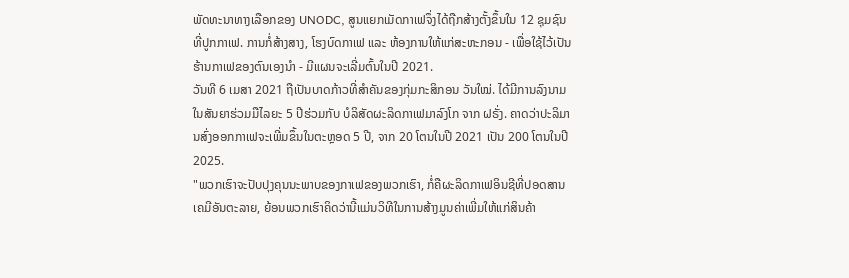ພັດທະນາທາງເລືອກຂອງ UNODC, ສູນແຍກເມັດກາເຟຈຶ່ງໄດ້ຖືກສ້າງຕັ້ງຂຶ້ນໃນ 12 ຊຸມຊົນທີ່ປູກກາເຟ. ການກໍ່ສ້າງສາງ, ໂຮງບົດກາເຟ ແລະ ຫ້ອງການໃຫ້ແກ່ສະຫະກອນ - ເພື່ອໃຊ້ໄວ້ເປັນຮ້ານກາເຟຂອງຕົນເອງນຳ - ມີແຜນຈະເລີ່ມຕົ້ນໃນປີ 2021.
ວັນທີ 6 ເມສາ 2021 ຖືເປັນບາດກ້າວທີ່ສຳຄັນຂອງກຸ່ມກະສິກອນ ວັນໃໝ່. ໄດ້ມີການລົງນາມໃນສັນຍາຮ່ວມມືໄລຍະ 5 ປີຮ່ວມກັບ ບໍລິສັດຜະລິດກາເຟມາລົງໂກ ຈາກ ຝຣັ່ງ. ຄາດວ່າປະລິມານສົ່ງອອກກາເຟຈະເພີ່ມຂຶ້ນໃນຕະຫຼອດ 5 ປີ, ຈາກ 20 ໂຕນໃນປີ 2021 ເປັນ 200 ໂຕນໃນປີ 2025.
"ພວກເຮົາຈະປັບປຸງຄຸນນະພາບຂອງກາເຟຂອງພວກເຮົາ, ກໍ່ຄືຜະລິດກາເຟອິນຊີທີ່ປອດສານເຄມີອັນຕະລາຍ, ຍ້ອນພວກເຮົາຄິດວ່ານີ້ແມ່ນວິທີໃນການສ້າງມູນຄ່າເພີ່ມໃຫ້ແກ່ສິນຄ້າ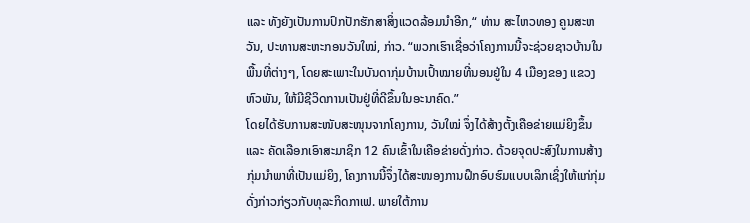ແລະ ທັງຍັງເປັນການປົກປັກຮັກສາສິ່ງແວດລ້ອມນຳອີກ,“ ທ່ານ ສະໄຫວທອງ ຄູນສະຫວັນ, ປະທານສະຫະກອນວັນໃໝ່, ກ່າວ. “ພວກເຮົາເຊື່ອວ່າໂຄງການນີ້ຈະຊ່ວຍຊາວບ້ານໃນພື້ນທີ່ຕ່າງໆ, ໂດຍສະເພາະໃນບັນດາກຸ່ມບ້ານເປົ້າໝາຍທີ່ນອນຢູ່ໃນ 4 ເມືອງຂອງ ແຂວງຫົວພັນ, ໃຫ້ມີຊີວິດການເປັນຢູ່ທີ່ດີຂຶ້ນໃນອະນາຄົດ.”
ໂດຍໄດ້ຮັບການສະໜັບສະໜຸນຈາກໂຄງການ, ວັນໃໝ່ ຈຶ່ງໄດ້ສ້າງຕັ້ງເຄືອຂ່າຍແມ່ຍິງຂຶ້ນ ແລະ ຄັດເລືອກເອົາສະມາຊິກ 12 ຄົນເຂົ້າໃນເຄືອຂ່າຍດັ່ງກ່າວ. ດ້ວຍຈຸດປະສົງໃນການສ້າງກຸ່ມນຳພາທີ່ເປັນແມ່ຍິງ, ໂຄງການນີ້ຈຶ່ງໄດ້ສະໜອງການຝຶກອົບຮົມແບບເລິກເຊິ່ງໃຫ້ແກ່ກຸ່ມດັ່ງກ່າວກ່ຽວກັບທຸລະກິດກາເຟ. ພາຍໃຕ້ການ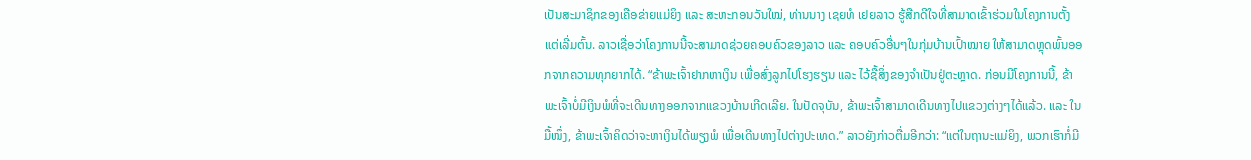ເປັນສະມາຊິກຂອງເຄືອຂ່າຍແມ່ຍິງ ແລະ ສະຫະກອນວັນໃໝ່, ທ່ານນາງ ເຊຍທໍ ເຢຍລາວ ຮູ້ສືກດີໃຈທີ່ສາມາດເຂົ້າຮ່ວມໃນໂຄງການຕັ້ງແຕ່ເລີ່ມຕົ້ນ. ລາວເຊື່ອວ່າໂຄງການນີ້ຈະສາມາດຊ່ວຍຄອບຄົວຂອງລາວ ແລະ ຄອບຄົວອື່ນໆໃນກຸ່ມບ້ານເປົ້າໝາຍ ໃຫ້ສາມາດຫຼຸດພົ້ນອອກຈາກຄວາມທຸກຍາກໄດ້. “ຂ້າພະເຈົ້າຢາກຫາເງິນ ເພື່ອສົ່ງລູກໄປໂຮງຮຽນ ແລະ ໄວ້ຊື້ສິ່ງຂອງຈຳເປັນຢູ່ຕະຫຼາດ. ກ່ອນມີໂຄງການນີ້, ຂ້າພະເຈົ້າບໍ່ມີເງິນພໍທີ່ຈະເດີນທາງອອກຈາກແຂວງບ້ານເກີດເລີຍ. ໃນປັດຈຸບັນ, ຂ້າພະເຈົ້າສາມາດເດີນທາງໄປແຂວງຕ່າງໆໄດ້ແລ້ວ. ແລະ ໃນມື້ໜຶ່ງ, ຂ້າພະເຈົ້າຄິດວ່າຈະຫາເງິນໄດ້ພຽງພໍ ເພື່ອເດີນທາງໄປຕ່າງປະເທດ.” ລາວຍັງກ່າວຕື່ມອີກວ່າ: “ແຕ່ໃນຖານະແມ່ຍິງ, ພວກເຮົາກໍ່ມີ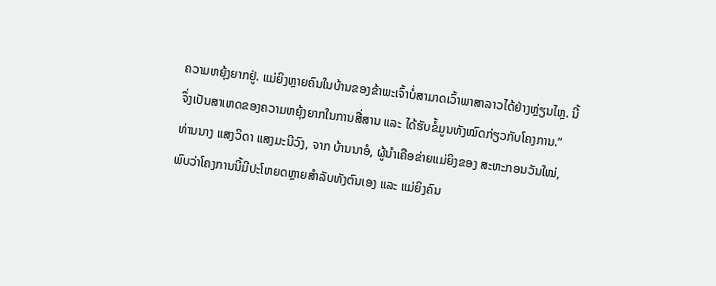ຄວາມຫຍຸ້ງຍາກຢູ່. ແມ່ຍິງຫຼາຍຄົນໃນບ້ານຂອງຂ້າພະເຈົ້າບໍ່ສາມາດເວົ້າພາສາລາວໄດ້ຢ່າງຫຼ່ຽນໄຫຼ. ນີ້ຈຶ່ງເປັນສາເຫດຂອງຄວາມຫຍຸ້ງຍາກໃນການສື່ສານ ແລະ ໄດ້ຮັບຂໍ້ມູນທັງໝົດກ່ຽວກັບໂຄງການ.”
ທ່ານນາງ ແສງວິດາ ແສງມະນີວົງ, ຈາກ ບ້ານນາອໍ, ຜູ້ນຳເຄືອຂ່າຍແມ່ຍິງຂອງ ສະຫະກອນວັນໃໝ່, ພົບວ່າໂຄງການນີ້ມີປະໂຫຍດຫຼາຍສຳລັບທັງຕົນເອງ ແລະ ແມ່ຍິງຄົນ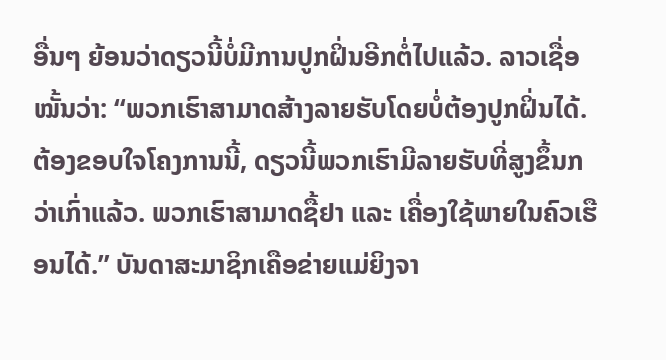ອື່ນໆ ຍ້ອນວ່າດຽວນີ້ບໍ່ມີການປູກຝິ່ນອີກຕໍ່ໄປແລ້ວ. ລາວເຊື່ອໝັ້ນວ່າ: “ພວກເຮົາສາມາດສ້າງລາຍຮັບໂດຍບໍ່ຕ້ອງປູກຝິ່ນໄດ້. ຕ້ອງຂອບໃຈໂຄງການນີ້, ດຽວນີ້ພວກເຮົາມີລາຍຮັບທີ່ສູງຂຶ້ນກວ່າເກົ່າແລ້ວ. ພວກເຮົາສາມາດຊື້ຢາ ແລະ ເຄື່ອງໃຊ້ພາຍໃນຄົວເຮືອນໄດ້.” ບັນດາສະມາຊິກເຄືອຂ່າຍແມ່ຍິງຈາ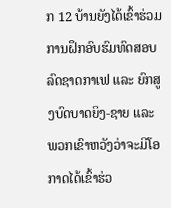ກ 12 ບ້ານຍັງໄດ້ເຂົ້າຮ່ວມການຝຶກອົບຮົມທົດສອບລົດຊາດກາເຟ ແລະ ຍົກສູງບົດບາດຍິງ-ຊາຍ ແລະ ພວກເຂົາຫວັງວ່າຈະມີໂອກາດໄດ້ເຂົ້າຮ່ວ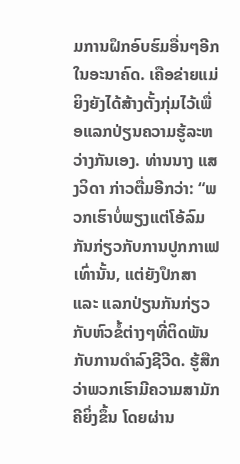ມການຝຶກອົບຮົມອື່ນໆອີກໃນອະນາຄົດ. ເຄືອຂ່າຍແມ່ຍິງຍັງໄດ້ສ້າງຕັ້ງກຸ່ມໄວ້ເພື່ອແລກປ່ຽນຄວາມຮູ້ລະຫວ່າງກັນເອງ. ທ່ານນາງ ແສງວິດາ ກ່າວຕື່ມອີກວ່າ: “ພວກເຮົາບໍ່ພຽງແຕ່ໂອ້ລົມກັນກ່ຽວກັບການປູກກາເຟເທົ່ານັ້ນ, ແຕ່ຍັງປຶກສາ ແລະ ແລກປ່ຽນກັນກ່ຽວກັບຫົວຂໍ້ຕ່າງໆທີ່ຕິດພັນກັບການດຳລົງຊີວີດ. ຮູ້ສືກວ່າພວກເຮົາມີຄວາມສາມັກຄີຍິ່ງຂຶ້ນ ໂດຍຜ່ານ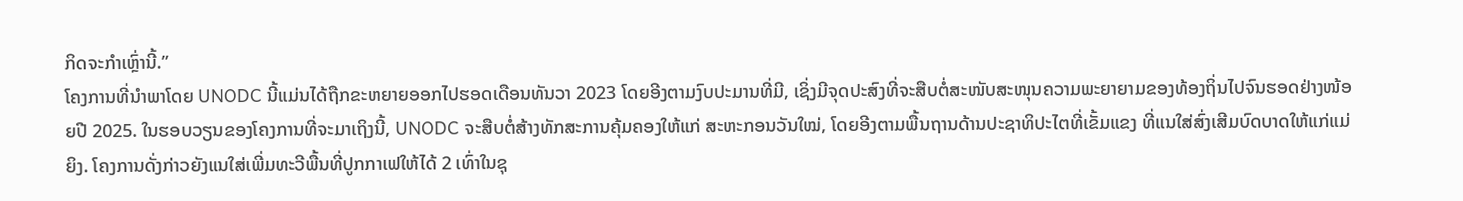ກິດຈະກຳເຫຼົ່ານີ້.”
ໂຄງການທີ່ນຳພາໂດຍ UNODC ນີ້ແມ່ນໄດ້ຖືກຂະຫຍາຍອອກໄປຮອດເດືອນທັນວາ 2023 ໂດຍອີງຕາມງົບປະມານທີ່ມີ, ເຊິ່ງມີຈຸດປະສົງທີ່ຈະສືບຕໍ່ສະໜັບສະໜຸນຄວາມພະຍາຍາມຂອງທ້ອງຖິ່ນໄປຈົນຮອດຢ່າງໜ້ອຍປີ 2025. ໃນຮອບວຽນຂອງໂຄງການທີ່ຈະມາເຖິງນີ້, UNODC ຈະສືບຕໍ່ສ້າງທັກສະການຄຸ້ມຄອງໃຫ້ແກ່ ສະຫະກອນວັນໃໝ່, ໂດຍອີງຕາມພື້ນຖານດ້ານປະຊາທິປະໄຕທີ່ເຂັ້ມແຂງ ທີ່ແນໃສ່ສົ່ງເສີມບົດບາດໃຫ້ແກ່ແມ່ຍິງ. ໂຄງການດັ່ງກ່າວຍັງແນໃສ່ເພີ່ມທະວີພື້ນທີ່ປູກກາເຟໃຫ້ໄດ້ 2 ເທົ່າໃນຊຸ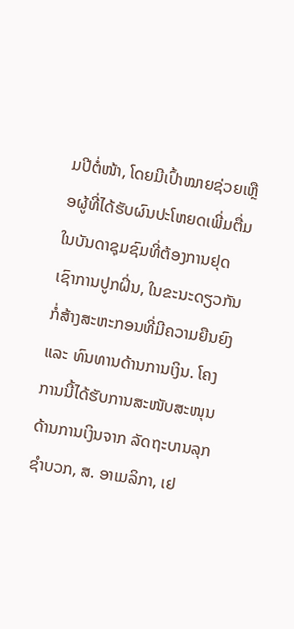ມປີຕໍ່ໜ້າ, ໂດຍມີເປົ້າໝາຍຊ່ວຍເຫຼືອຜູ້ທີ່ໄດ້ຮັບຜົນປະໂຫຍດເພີ່ມຕື່ມໃນບັນດາຊຸມຊົມທີ່ຕ້ອງການຢຸດເຊົາການປູກຝິ່ນ, ໃນຂະນະດຽວກັນກໍ່ສ້າງສະຫະກອນທີ່ມີຄວາມຍືນຍົງ ແລະ ທົນທານດ້ານການເງິນ. ໂຄງການນີ້ໄດ້ຮັບການສະໜັບສະໜຸນດ້ານການເງິນຈາກ ລັດຖະບານລຸກຊຳບວກ, ສ. ອາເມລິກາ, ເຢ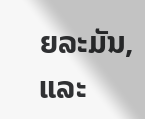ຍລະມັນ, ແລະ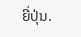ຍີ່ປຸ່ນ.